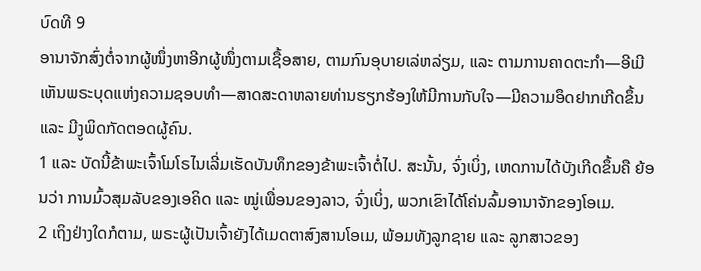ບົດທີ 9
ອານາຈັກສົ່ງຕໍ່ຈາກຜູ້ໜຶ່ງຫາອີກຜູ້ໜຶ່ງຕາມເຊື້ອສາຍ, ຕາມກົນອຸບາຍເລ່ຫລ່ຽມ, ແລະ ຕາມການຄາດຕະກຳ—ອີເມີເຫັນພຣະບຸດແຫ່ງຄວາມຊອບທຳ—ສາດສະດາຫລາຍທ່ານຮຽກຮ້ອງໃຫ້ມີການກັບໃຈ—ມີຄວາມອຶດຢາກເກີດຂຶ້ນ ແລະ ມີງູພິດກັດຕອດຜູ້ຄົນ.
1 ແລະ ບັດນີ້ຂ້າພະເຈົ້າໂມໂຣໄນເລີ່ມເຮັດບັນທຶກຂອງຂ້າພະເຈົ້າຕໍ່ໄປ. ສະນັ້ນ, ຈົ່ງເບິ່ງ, ເຫດການໄດ້ບັງເກີດຂຶ້ນຄື ຍ້ອນວ່າ ການມົ້ວສຸມລັບຂອງເອຄິດ ແລະ ໝູ່ເພື່ອນຂອງລາວ, ຈົ່ງເບິ່ງ, ພວກເຂົາໄດ້ໂຄ່ນລົ້ມອານາຈັກຂອງໂອເມ.
2 ເຖິງຢ່າງໃດກໍຕາມ, ພຣະຜູ້ເປັນເຈົ້າຍັງໄດ້ເມດຕາສົງສານໂອເມ, ພ້ອມທັງລູກຊາຍ ແລະ ລູກສາວຂອງ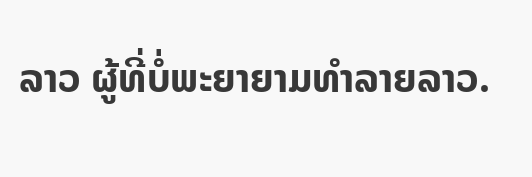ລາວ ຜູ້ທີ່ບໍ່ພະຍາຍາມທຳລາຍລາວ.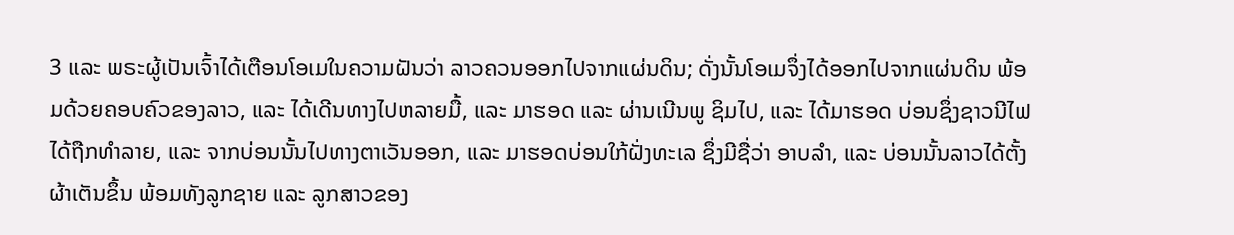3 ແລະ ພຣະຜູ້ເປັນເຈົ້າໄດ້ເຕືອນໂອເມໃນຄວາມຝັນວ່າ ລາວຄວນອອກໄປຈາກແຜ່ນດິນ; ດັ່ງນັ້ນໂອເມຈຶ່ງໄດ້ອອກໄປຈາກແຜ່ນດິນ ພ້ອມດ້ວຍຄອບຄົວຂອງລາວ, ແລະ ໄດ້ເດີນທາງໄປຫລາຍມື້, ແລະ ມາຮອດ ແລະ ຜ່ານເນີນພູ ຊິມໄປ, ແລະ ໄດ້ມາຮອດ ບ່ອນຊຶ່ງຊາວນີໄຟໄດ້ຖືກທຳລາຍ, ແລະ ຈາກບ່ອນນັ້ນໄປທາງຕາເວັນອອກ, ແລະ ມາຮອດບ່ອນໃກ້ຝັ່ງທະເລ ຊຶ່ງມີຊື່ວ່າ ອາບລຳ, ແລະ ບ່ອນນັ້ນລາວໄດ້ຕັ້ງຜ້າເຕັນຂຶ້ນ ພ້ອມທັງລູກຊາຍ ແລະ ລູກສາວຂອງ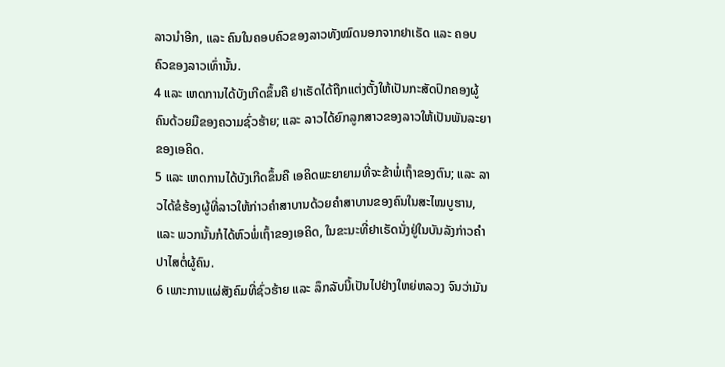ລາວນຳອີກ, ແລະ ຄົນໃນຄອບຄົວຂອງລາວທັງໝົດນອກຈາກຢາເຣັດ ແລະ ຄອບຄົວຂອງລາວເທົ່ານັ້ນ.
4 ແລະ ເຫດການໄດ້ບັງເກີດຂຶ້ນຄື ຢາເຣັດໄດ້ຖືກແຕ່ງຕັ້ງໃຫ້ເປັນກະສັດປົກຄອງຜູ້ຄົນດ້ວຍມືຂອງຄວາມຊົ່ວຮ້າຍ; ແລະ ລາວໄດ້ຍົກລູກສາວຂອງລາວໃຫ້ເປັນພັນລະຍາຂອງເອຄິດ.
5 ແລະ ເຫດການໄດ້ບັງເກີດຂຶ້ນຄື ເອຄິດພະຍາຍາມທີ່ຈະຂ້າພໍ່ເຖົ້າຂອງຕົນ; ແລະ ລາວໄດ້ຂໍຮ້ອງຜູ້ທີ່ລາວໃຫ້ກ່າວຄຳສາບານດ້ວຍຄຳສາບານຂອງຄົນໃນສະໄໝບູຮານ, ແລະ ພວກນັ້ນກໍໄດ້ຫົວພໍ່ເຖົ້າຂອງເອຄິດ, ໃນຂະນະທີ່ຢາເຣັດນັ່ງຢູ່ໃນບັນລັງກ່າວຄຳປາໄສຕໍ່ຜູ້ຄົນ.
6 ເພາະການແຜ່ສັງຄົມທີ່ຊົ່ວຮ້າຍ ແລະ ລຶກລັບນີ້ເປັນໄປຢ່າງໃຫຍ່ຫລວງ ຈົນວ່າມັນ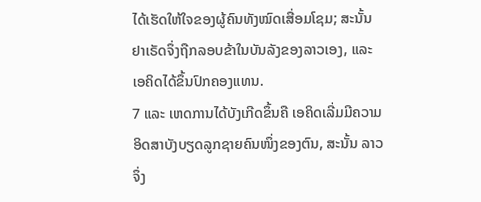ໄດ້ເຮັດໃຫ້ໃຈຂອງຜູ້ຄົນທັງໝົດເສື່ອມໂຊມ; ສະນັ້ນ ຢາເຣັດຈຶ່ງຖືກລອບຂ້າໃນບັນລັງຂອງລາວເອງ, ແລະ ເອຄິດໄດ້ຂຶ້ນປົກຄອງແທນ.
7 ແລະ ເຫດການໄດ້ບັງເກີດຂຶ້ນຄື ເອຄິດເລີ່ມມີຄວາມອິດສາບັງບຽດລູກຊາຍຄົນໜຶ່ງຂອງຕົນ, ສະນັ້ນ ລາວຈຶ່ງ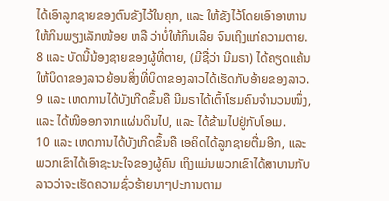ໄດ້ເອົາລູກຊາຍຂອງຕົນຂັງໄວ້ໃນຄຸກ, ແລະ ໃຫ້ຂັງໄວ້ໂດຍເອົາອາຫານໃຫ້ກິນພຽງເລັກໜ້ອຍ ຫລື ວ່າບໍ່ໃຫ້ກິນເລີຍ ຈົນເຖິງແກ່ຄວາມຕາຍ.
8 ແລະ ບັດນີ້ນ້ອງຊາຍຂອງຜູ້ທີ່ຕາຍ, (ມີຊື່ວ່າ ນີມຣາ) ໄດ້ຄຽດແຄ້ນໃຫ້ບິດາຂອງລາວຍ້ອນສິ່ງທີ່ບິດາຂອງລາວໄດ້ເຮັດກັບອ້າຍຂອງລາວ.
9 ແລະ ເຫດການໄດ້ບັງເກີດຂຶ້ນຄື ນີມຣາໄດ້ເຕົ້າໂຮມຄົນຈຳນວນໜຶ່ງ, ແລະ ໄດ້ໜີອອກຈາກແຜ່ນດິນໄປ, ແລະ ໄດ້ຂ້າມໄປຢູ່ກັບໂອເມ.
10 ແລະ ເຫດການໄດ້ບັງເກີດຂຶ້ນຄື ເອຄິດໄດ້ລູກຊາຍຕື່ມອີກ, ແລະ ພວກເຂົາໄດ້ເອົາຊະນະໃຈຂອງຜູ້ຄົນ ເຖິງແມ່ນພວກເຂົາໄດ້ສາບານກັບລາວວ່າຈະເຮັດຄວາມຊົ່ວຮ້າຍນາໆປະການຕາມ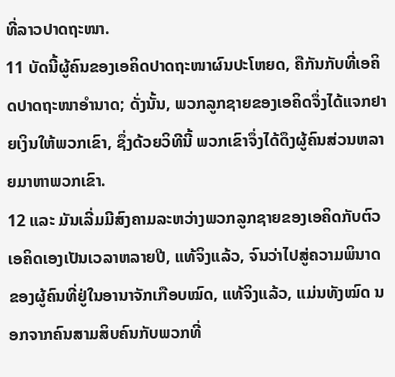ທີ່ລາວປາດຖະໜາ.
11 ບັດນີ້ຜູ້ຄົນຂອງເອຄິດປາດຖະໜາຜົນປະໂຫຍດ, ຄືກັນກັບທີ່ເອຄິດປາດຖະໜາອຳນາດ; ດັ່ງນັ້ນ, ພວກລູກຊາຍຂອງເອຄິດຈຶ່ງໄດ້ແຈກຢາຍເງິນໃຫ້ພວກເຂົາ, ຊຶ່ງດ້ວຍວິທີນີ້ ພວກເຂົາຈຶ່ງໄດ້ດຶງຜູ້ຄົນສ່ວນຫລາຍມາຫາພວກເຂົາ.
12 ແລະ ມັນເລີ່ມມີສົງຄາມລະຫວ່າງພວກລູກຊາຍຂອງເອຄິດກັບຕົວເອຄິດເອງເປັນເວລາຫລາຍປີ, ແທ້ຈິງແລ້ວ, ຈົນວ່າໄປສູ່ຄວາມພິນາດຂອງຜູ້ຄົນທີ່ຢູ່ໃນອານາຈັກເກືອບໝົດ, ແທ້ຈິງແລ້ວ, ແມ່ນທັງໝົດ ນອກຈາກຄົນສາມສິບຄົນກັບພວກທີ່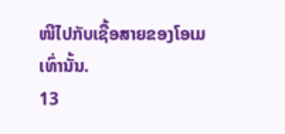ໜີໄປກັບເຊື້ອສາຍຂອງໂອເມເທົ່ານັ້ນ.
13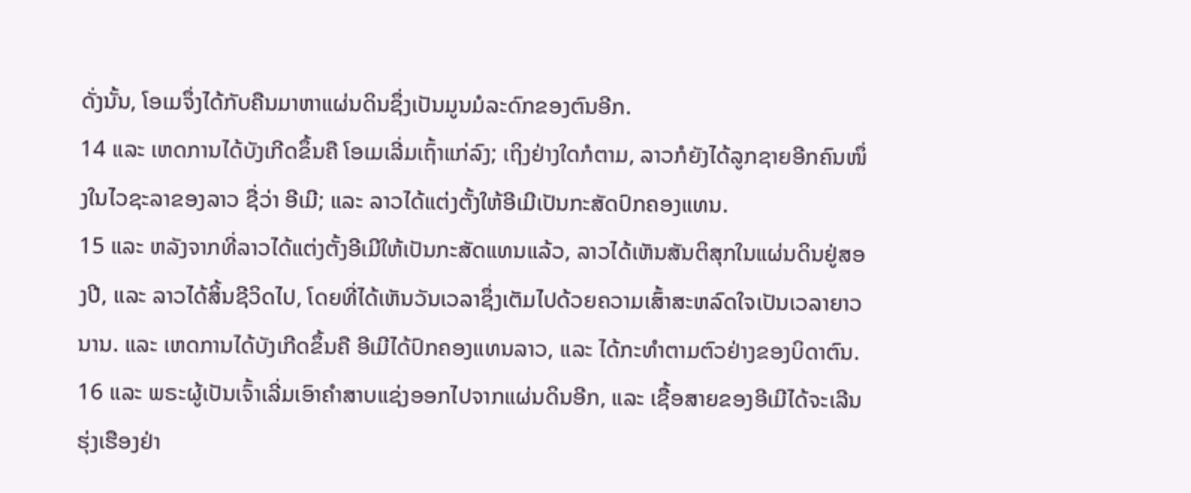ດັ່ງນັ້ນ, ໂອເມຈຶ່ງໄດ້ກັບຄືນມາຫາແຜ່ນດິນຊຶ່ງເປັນມູນມໍລະດົກຂອງຕົນອີກ.
14 ແລະ ເຫດການໄດ້ບັງເກີດຂຶ້ນຄື ໂອເມເລີ່ມເຖົ້າແກ່ລົງ; ເຖິງຢ່າງໃດກໍຕາມ, ລາວກໍຍັງໄດ້ລູກຊາຍອີກຄົນໜຶ່ງໃນໄວຊະລາຂອງລາວ ຊື່ວ່າ ອີເມີ; ແລະ ລາວໄດ້ແຕ່ງຕັ້ງໃຫ້ອີເມີເປັນກະສັດປົກຄອງແທນ.
15 ແລະ ຫລັງຈາກທີ່ລາວໄດ້ແຕ່ງຕັ້ງອີເມີໃຫ້ເປັນກະສັດແທນແລ້ວ, ລາວໄດ້ເຫັນສັນຕິສຸກໃນແຜ່ນດິນຢູ່ສອງປີ, ແລະ ລາວໄດ້ສິ້ນຊີວິດໄປ, ໂດຍທີ່ໄດ້ເຫັນວັນເວລາຊຶ່ງເຕັມໄປດ້ວຍຄວາມເສົ້າສະຫລົດໃຈເປັນເວລາຍາວນານ. ແລະ ເຫດການໄດ້ບັງເກີດຂຶ້ນຄື ອີເມີໄດ້ປົກຄອງແທນລາວ, ແລະ ໄດ້ກະທຳຕາມຕົວຢ່າງຂອງບິດາຕົນ.
16 ແລະ ພຣະຜູ້ເປັນເຈົ້າເລີ່ມເອົາຄຳສາບແຊ່ງອອກໄປຈາກແຜ່ນດິນອີກ, ແລະ ເຊື້ອສາຍຂອງອີເມີໄດ້ຈະເລີນຮຸ່ງເຮືອງຢ່າ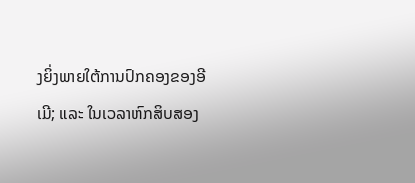ງຍິ່ງພາຍໃຕ້ການປົກຄອງຂອງອີເມີ; ແລະ ໃນເວລາຫົກສິບສອງ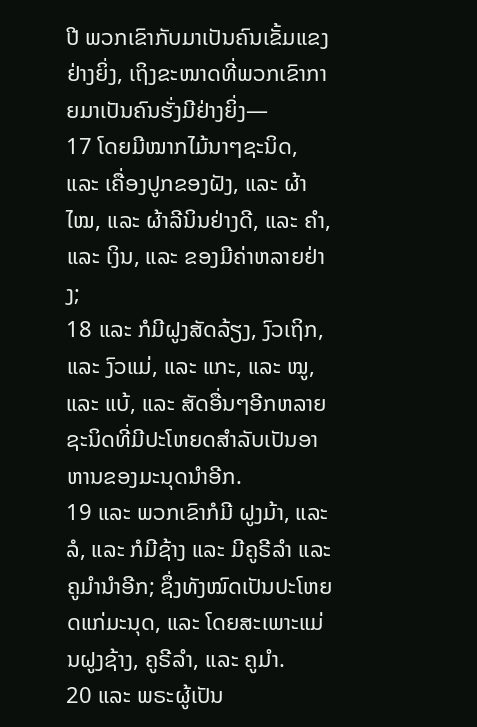ປີ ພວກເຂົາກັບມາເປັນຄົນເຂັ້ມແຂງຢ່າງຍິ່ງ, ເຖິງຂະໜາດທີ່ພວກເຂົາກາຍມາເປັນຄົນຮັ່ງມີຢ່າງຍິ່ງ—
17 ໂດຍມີໝາກໄມ້ນາໆຊະນິດ, ແລະ ເຄື່ອງປູກຂອງຝັງ, ແລະ ຜ້າໄໝ, ແລະ ຜ້າລີນິນຢ່າງດີ, ແລະ ຄຳ, ແລະ ເງິນ, ແລະ ຂອງມີຄ່າຫລາຍຢ່າງ;
18 ແລະ ກໍມີຝູງສັດລ້ຽງ, ງົວເຖິກ, ແລະ ງົວແມ່, ແລະ ແກະ, ແລະ ໝູ, ແລະ ແບ້, ແລະ ສັດອື່ນໆອີກຫລາຍຊະນິດທີ່ມີປະໂຫຍດສຳລັບເປັນອາຫານຂອງມະນຸດນຳອີກ.
19 ແລະ ພວກເຂົາກໍມີ ຝູງມ້າ, ແລະ ລໍ, ແລະ ກໍມີຊ້າງ ແລະ ມີຄູຣີລຳ ແລະ ຄູມຳນຳອີກ; ຊຶ່ງທັງໝົດເປັນປະໂຫຍດແກ່ມະນຸດ, ແລະ ໂດຍສະເພາະແມ່ນຝູງຊ້າງ, ຄູຣີລຳ, ແລະ ຄູມຳ.
20 ແລະ ພຣະຜູ້ເປັນ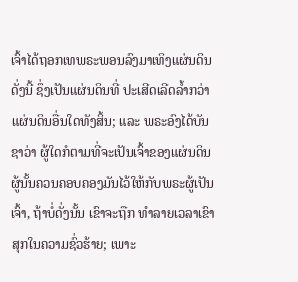ເຈົ້າໄດ້ຖອກເທພຣະພອນລົງມາເທິງແຜ່ນດິນດັ່ງນີ້ ຊຶ່ງເປັນແຜ່ນດິນທີ່ ປະເສີດເລີດລ້ຳກວ່າແຜ່ນດິນອື່ນໃດທັງສິ້ນ; ແລະ ພຣະອົງໄດ້ບັນຊາວ່າ ຜູ້ໃດກໍຕາມທີ່ຈະເປັນເຈົ້າຂອງແຜ່ນດິນ ຜູ້ນັ້ນຄວນຄອບຄອງມັນໄວ້ໃຫ້ກັບພຣະຜູ້ເປັນເຈົ້າ, ຖ້າບໍ່ດັ່ງນັ້ນ ເຂົາຈະຖືກ ທຳລາຍເວລາເຂົາສຸກໃນຄວາມຊົ່ວຮ້າຍ; ເພາະ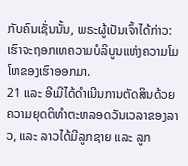ກັບຄົນເຊັ່ນນັ້ນ, ພຣະຜູ້ເປັນເຈົ້າໄດ້ກ່າວ: ເຮົາຈະຖອກເທຄວາມບໍລິບູນແຫ່ງຄວາມໂມໂຫຂອງເຮົາອອກມາ.
21 ແລະ ອີເມີໄດ້ດຳເນີນການຕັດສິນດ້ວຍຄວາມຍຸດຕິທຳຕະຫລອດວັນເວລາຂອງລາວ, ແລະ ລາວໄດ້ມີລູກຊາຍ ແລະ ລູກ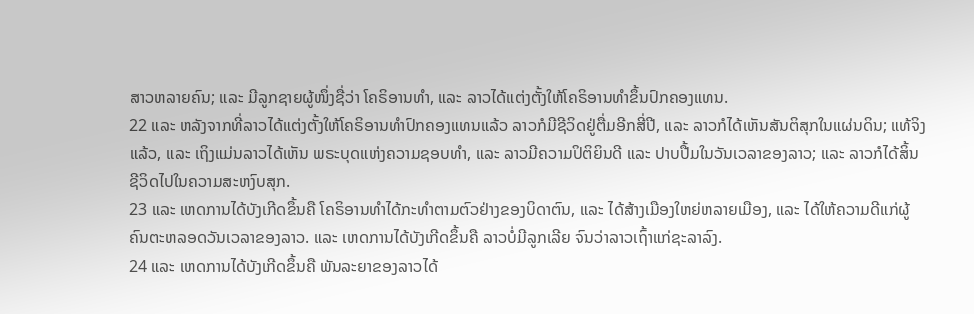ສາວຫລາຍຄົນ; ແລະ ມີລູກຊາຍຜູ້ໜຶ່ງຊື່ວ່າ ໂຄຣິອານທຳ, ແລະ ລາວໄດ້ແຕ່ງຕັ້ງໃຫ້ໂຄຣິອານທຳຂຶ້ນປົກຄອງແທນ.
22 ແລະ ຫລັງຈາກທີ່ລາວໄດ້ແຕ່ງຕັ້ງໃຫ້ໂຄຣິອານທຳປົກຄອງແທນແລ້ວ ລາວກໍມີຊີວິດຢູ່ຕື່ມອີກສີ່ປີ, ແລະ ລາວກໍໄດ້ເຫັນສັນຕິສຸກໃນແຜ່ນດິນ; ແທ້ຈິງແລ້ວ, ແລະ ເຖິງແມ່ນລາວໄດ້ເຫັນ ພຣະບຸດແຫ່ງຄວາມຊອບທຳ, ແລະ ລາວມີຄວາມປິຕິຍິນດີ ແລະ ປາບປື້ມໃນວັນເວລາຂອງລາວ; ແລະ ລາວກໍໄດ້ສິ້ນຊີວິດໄປໃນຄວາມສະຫງົບສຸກ.
23 ແລະ ເຫດການໄດ້ບັງເກີດຂຶ້ນຄື ໂຄຣິອານທຳໄດ້ກະທຳຕາມຕົວຢ່າງຂອງບິດາຕົນ, ແລະ ໄດ້ສ້າງເມືອງໃຫຍ່ຫລາຍເມືອງ, ແລະ ໄດ້ໃຫ້ຄວາມດີແກ່ຜູ້ຄົນຕະຫລອດວັນເວລາຂອງລາວ. ແລະ ເຫດການໄດ້ບັງເກີດຂຶ້ນຄື ລາວບໍ່ມີລູກເລີຍ ຈົນວ່າລາວເຖົ້າແກ່ຊະລາລົງ.
24 ແລະ ເຫດການໄດ້ບັງເກີດຂຶ້ນຄື ພັນລະຍາຂອງລາວໄດ້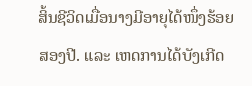ສິ້ນຊີວິດເມື່ອນາງມີອາຍຸໄດ້ໜຶ່ງຮ້ອຍສອງປີ. ແລະ ເຫດການໄດ້ບັງເກີດ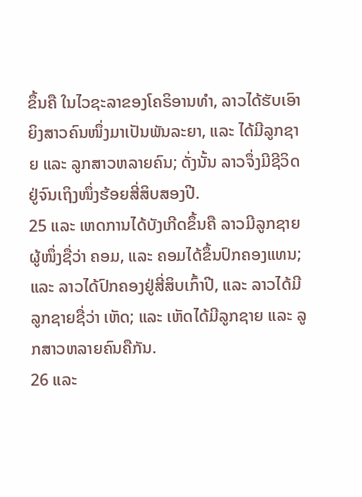ຂຶ້ນຄື ໃນໄວຊະລາຂອງໂຄຣິອານທຳ, ລາວໄດ້ຮັບເອົາຍິງສາວຄົນໜຶ່ງມາເປັນພັນລະຍາ, ແລະ ໄດ້ມີລູກຊາຍ ແລະ ລູກສາວຫລາຍຄົນ; ດັ່ງນັ້ນ ລາວຈຶ່ງມີຊີວິດຢູ່ຈົນເຖິງໜຶ່ງຮ້ອຍສີ່ສິບສອງປີ.
25 ແລະ ເຫດການໄດ້ບັງເກີດຂຶ້ນຄື ລາວມີລູກຊາຍຜູ້ໜຶ່ງຊື່ວ່າ ຄອມ, ແລະ ຄອມໄດ້ຂຶ້ນປົກຄອງແທນ; ແລະ ລາວໄດ້ປົກຄອງຢູ່ສີ່ສິບເກົ້າປີ, ແລະ ລາວໄດ້ມີລູກຊາຍຊື່ວ່າ ເຫັດ; ແລະ ເຫັດໄດ້ມີລູກຊາຍ ແລະ ລູກສາວຫລາຍຄົນຄືກັນ.
26 ແລະ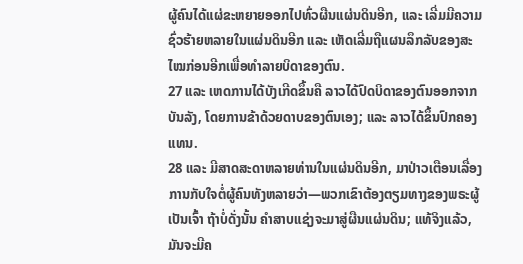ຜູ້ຄົນໄດ້ແຜ່ຂະຫຍາຍອອກໄປທົ່ວຜືນແຜ່ນດິນອີກ, ແລະ ເລີ່ມມີຄວາມຊົ່ວຮ້າຍຫລາຍໃນແຜ່ນດິນອີກ ແລະ ເຫັດເລີ່ມຖືແຜນລຶກລັບຂອງສະໄໝກ່ອນອີກເພື່ອທຳລາຍບິດາຂອງຕົນ.
27 ແລະ ເຫດການໄດ້ບັງເກີດຂຶ້ນຄື ລາວໄດ້ປົດບິດາຂອງຕົນອອກຈາກບັນລັງ, ໂດຍການຂ້າດ້ວຍດາບຂອງຕົນເອງ; ແລະ ລາວໄດ້ຂຶ້ນປົກຄອງແທນ.
28 ແລະ ມີສາດສະດາຫລາຍທ່ານໃນແຜ່ນດິນອີກ, ມາປ່າວເຕືອນເລື່ອງການກັບໃຈຕໍ່ຜູ້ຄົນທັງຫລາຍວ່າ—ພວກເຂົາຕ້ອງຕຽມທາງຂອງພຣະຜູ້ເປັນເຈົ້າ ຖ້າບໍ່ດັ່ງນັ້ນ ຄຳສາບແຊ່ງຈະມາສູ່ຜືນແຜ່ນດິນ; ແທ້ຈິງແລ້ວ, ມັນຈະມີຄ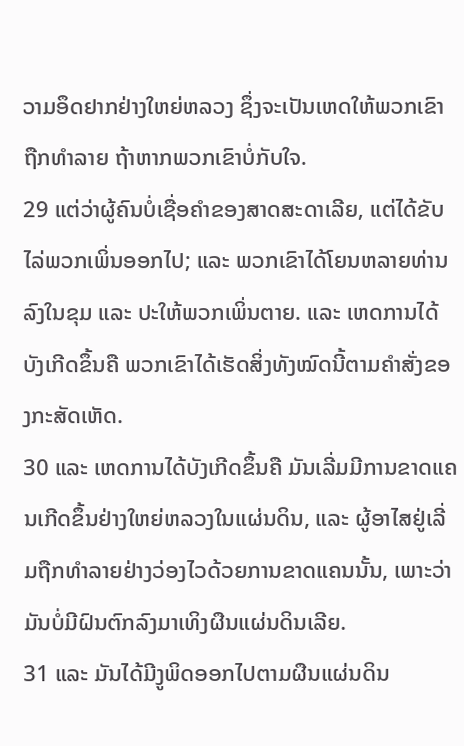ວາມອຶດຢາກຢ່າງໃຫຍ່ຫລວງ ຊຶ່ງຈະເປັນເຫດໃຫ້ພວກເຂົາຖືກທຳລາຍ ຖ້າຫາກພວກເຂົາບໍ່ກັບໃຈ.
29 ແຕ່ວ່າຜູ້ຄົນບໍ່ເຊື່ອຄຳຂອງສາດສະດາເລີຍ, ແຕ່ໄດ້ຂັບໄລ່ພວກເພິ່ນອອກໄປ; ແລະ ພວກເຂົາໄດ້ໂຍນຫລາຍທ່ານລົງໃນຂຸມ ແລະ ປະໃຫ້ພວກເພິ່ນຕາຍ. ແລະ ເຫດການໄດ້ບັງເກີດຂຶ້ນຄື ພວກເຂົາໄດ້ເຮັດສິ່ງທັງໝົດນີ້ຕາມຄຳສັ່ງຂອງກະສັດເຫັດ.
30 ແລະ ເຫດການໄດ້ບັງເກີດຂຶ້ນຄື ມັນເລີ່ມມີການຂາດແຄນເກີດຂຶ້ນຢ່າງໃຫຍ່ຫລວງໃນແຜ່ນດິນ, ແລະ ຜູ້ອາໄສຢູ່ເລີ່ມຖືກທຳລາຍຢ່າງວ່ອງໄວດ້ວຍການຂາດແຄນນັ້ນ, ເພາະວ່າມັນບໍ່ມີຝົນຕົກລົງມາເທິງຜືນແຜ່ນດິນເລີຍ.
31 ແລະ ມັນໄດ້ມີງູພິດອອກໄປຕາມຜືນແຜ່ນດິນ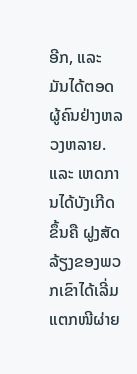ອີກ, ແລະ ມັນໄດ້ຕອດຜູ້ຄົນຢ່າງຫລວງຫລາຍ. ແລະ ເຫດການໄດ້ບັງເກີດຂຶ້ນຄື ຝູງສັດລ້ຽງຂອງພວກເຂົາໄດ້ເລີ່ມແຕກໜີຜ່າຍ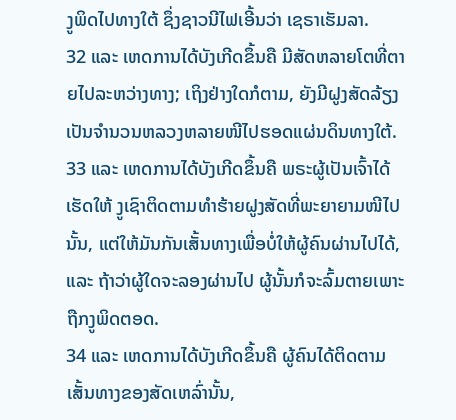ງູພິດໄປທາງໃຕ້ ຊຶ່ງຊາວນີໄຟເອີ້ນວ່າ ເຊຣາເຮັມລາ.
32 ແລະ ເຫດການໄດ້ບັງເກີດຂຶ້ນຄື ມີສັດຫລາຍໂຕທີ່ຕາຍໄປລະຫວ່າງທາງ; ເຖິງຢ່າງໃດກໍຕາມ, ຍັງມີຝູງສັດລ້ຽງເປັນຈຳນວນຫລວງຫລາຍໜີໄປຮອດແຜ່ນດິນທາງໃຕ້.
33 ແລະ ເຫດການໄດ້ບັງເກີດຂຶ້ນຄື ພຣະຜູ້ເປັນເຈົ້າໄດ້ເຮັດໃຫ້ ງູເຊົາຕິດຕາມທຳຮ້າຍຝູງສັດທີ່ພະຍາຍາມໜີໄປນັ້ນ, ແຕ່ໃຫ້ມັນກັນເສັ້ນທາງເພື່ອບໍ່ໃຫ້ຜູ້ຄົນຜ່ານໄປໄດ້, ແລະ ຖ້າວ່າຜູ້ໃດຈະລອງຜ່ານໄປ ຜູ້ນັ້ນກໍຈະລົ້ມຕາຍເພາະຖືກງູພິດຕອດ.
34 ແລະ ເຫດການໄດ້ບັງເກີດຂຶ້ນຄື ຜູ້ຄົນໄດ້ຕິດຕາມເສັ້ນທາງຂອງສັດເຫລົ່ານັ້ນ,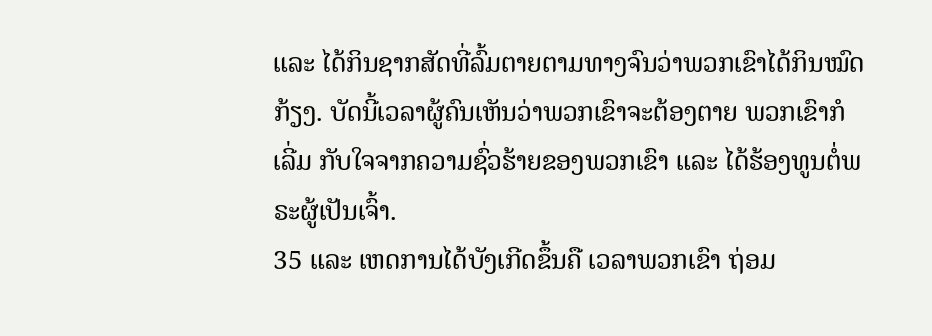ແລະ ໄດ້ກິນຊາກສັດທີ່ລົ້ມຕາຍຕາມທາງຈົນວ່າພວກເຂົາໄດ້ກິນໝົດກ້ຽງ. ບັດນີ້ເວລາຜູ້ຄົນເຫັນວ່າພວກເຂົາຈະຕ້ອງຕາຍ ພວກເຂົາກໍເລີ່ມ ກັບໃຈຈາກຄວາມຊົ່ວຮ້າຍຂອງພວກເຂົາ ແລະ ໄດ້ຮ້ອງທູນຕໍ່ພຣະຜູ້ເປັນເຈົ້າ.
35 ແລະ ເຫດການໄດ້ບັງເກີດຂຶ້ນຄື ເວລາພວກເຂົາ ຖ່ອມ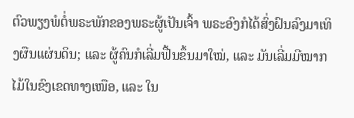ຕົວພຽງພໍຕໍ່ພຣະພັກຂອງພຣະຜູ້ເປັນເຈົ້າ ພຣະອົງກໍໄດ້ສົ່ງຝົນລົງມາເທິງຜືນແຜ່ນດິນ; ແລະ ຜູ້ຄົນກໍເລີ່ມຟື້ນຂຶ້ນມາໃໝ່, ແລະ ມັນເລີ່ມມີໝາກໄມ້ໃນຂົງເຂດທາງເໜືອ, ແລະ ໃນ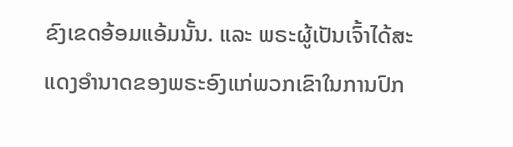ຂົງເຂດອ້ອມແອ້ມນັ້ນ. ແລະ ພຣະຜູ້ເປັນເຈົ້າໄດ້ສະແດງອຳນາດຂອງພຣະອົງແກ່ພວກເຂົາໃນການປົກ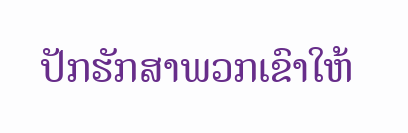ປັກຮັກສາພວກເຂົາໃຫ້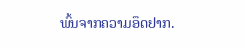ພົ້ນຈາກຄວາມອຶດຢາກ.